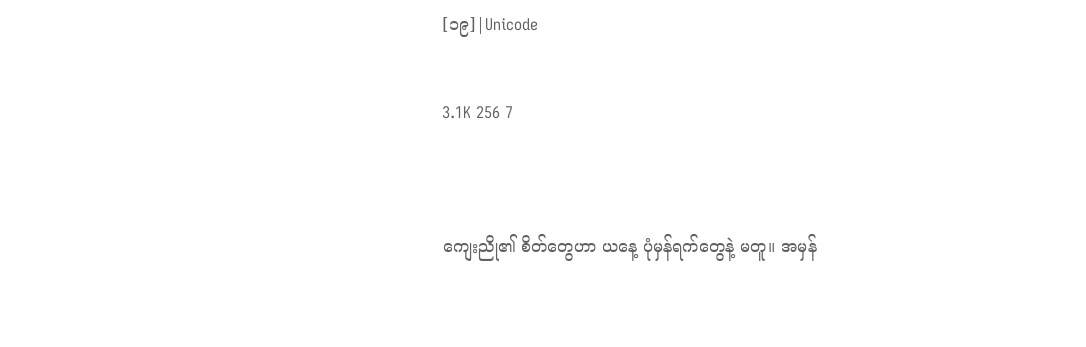[၁၉]|Unicode

3.1K 256 7


ကျေးညို၏ စိတ်တွေဟာ ယနေ့ ပုံမှန်ရက်တွေနဲ့ မတူ။ အမှန်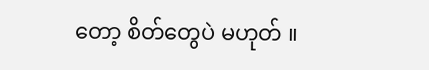တော့ စိတ်တွေပဲ မဟုတ် ။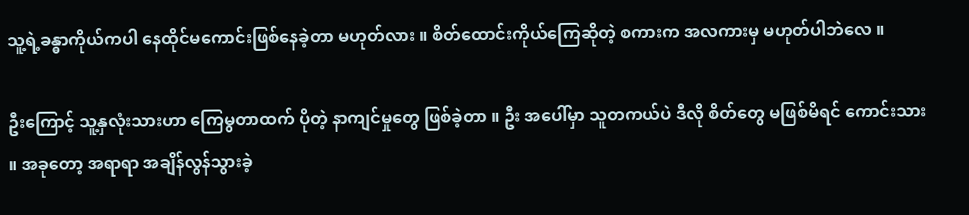သူ့ရဲ့ခန္ဓာကိုယ်ကပါ နေထိုင်မကောင်းဖြစ်နေခဲ့တာ မဟုတ်လား ။ စိတ်ထောင်းကိုယ်ကြေဆိုတဲ့ စကားက အလကားမှ မဟုတ်ပါဘဲလေ ။

ဦးကြောင့် သူ့နှလုံးသားဟာ ကြေမွတာထက် ပိုတဲ့ နာကျင်မှုတွေ ဖြစ်ခဲ့တာ ။ ဦး အပေါ်မှာ သူတကယ်ပဲ ဒီလို စိတ်တွေ မဖြစ်မိရင် ကောင်းသား ။ အခုတော့ အရာရာ အချိန်လွန်သွားခဲ့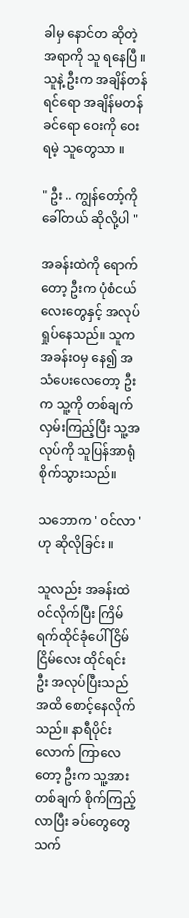ခါမှ နောင်တ ဆိုတဲ့အရာကို သူ ရနေပြီ ။ သူနဲ့ ဦးက အချိန်တန်ရင်ရော အချိန်မတန်ခင်ရော ဝေးကို ဝေးရမဲ့ သူတွေသာ ။

" ဦး .. ကျွန်တော့်ကို ခေါ်တယ် ဆိုလို့ပါ "

အခန်းထဲကို ရောက်တော့ ဦးက ပုံစံငယ်လေးတွေနှင့် အလုပ်ရှုပ်နေသည်။ သူက အခန်းဝမှ နေ၍ အသံပေးလေတော့ ဦးက သူ့ကို တစ်ချက်လှမ်းကြည့်ပြီး သူ့အလုပ်ကို သူပြန်အာရုံစိုက်သွားသည်။

သဘောက ' ဝင်လာ ' ဟု ဆိုလိုခြင်း ။

သူလည်း အခန်းထဲ ၀င်လိုက်ပြီး ကြိမ်ရက်ထိုင်ခုံပေါ် ငြိမ်ငြိမ်လေး ထိုင်ရင်း ဦး အလုပ်ပြီးသည်အထိ စောင့်နေလိုက်သည်။ နာရီပိုင်းလောက် ကြာလေတော့ ဦးက သူ့အား တစ်ချက် စိုက်ကြည့်လာပြီး ခပ်တွေတွေ သက်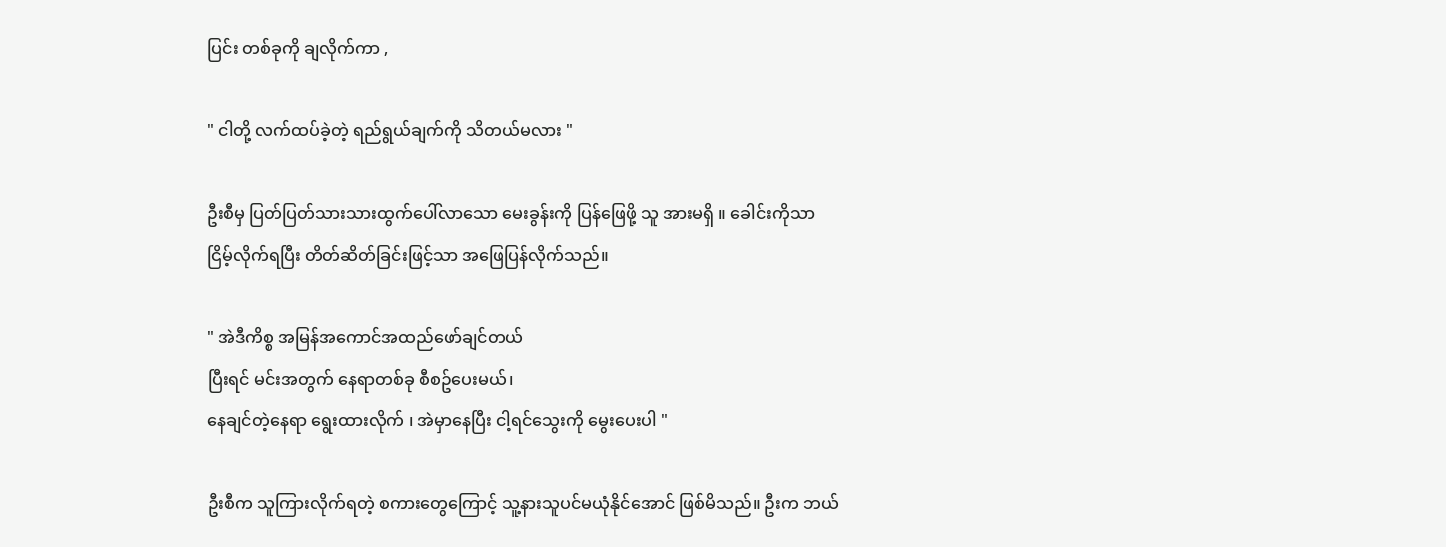ပြင်း တစ်ခုကို ချလိုက်ကာ ,

" ငါတို့ လက်ထပ်ခဲ့တဲ့ ရည်ရွယ်ချက်ကို သိတယ်မလား "

ဦးစီမှ ပြတ်ပြတ်သားသားထွက်ပေါ်လာသော မေးခွန်းကို ပြန်ဖြေဖို့ သူ အားမရှိ ။ ခေါင်းကိုသာ
ငြိမ့်လိုက်ရပြီး တိတ်ဆိတ်ခြင်းဖြင့်သာ အဖြေပြန်လိုက်သည်။

" အဲဒီကိစ္စ အမြန်အကောင်အထည်ဖော်ချင်တယ်
ပြီးရင် မင်းအတွက် နေရာတစ်ခု စီစဥ်ပေးမယ်၊
နေချင်တဲ့နေရာ ရွေးထားလိုက် ၊ အဲမှာနေပြီး ငါ့ရင်သွေးကို မွေးပေးပါ "

ဦးစီက သူကြားလိုက်ရတဲ့ စကားတွေကြောင့် သူ့နားသူပင်မယုံနိုင်အောင် ဖြစ်မိသည်။ ဦးက ဘယ်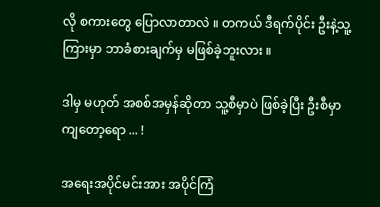လို စကားတွေ ပြောလာတာလဲ ။ တကယ် ဒီရက်ပိုင်း ဦးနဲ့သူ့ကြားမှာ ဘာခံစားချက်မှ မဖြစ်ခဲ့ဘူးလား ။

ဒါမှ မဟုတ် အစစ်အမှန်ဆိုတာ သူ့စီမှာပဲ ဖြစ်ခဲ့ပြီး ဦးစီမှာကျတော့ရော ... !

အရေးအပိုင်မင်းအား အပိုင်ကြံ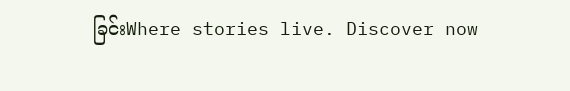ခြင်းWhere stories live. Discover now